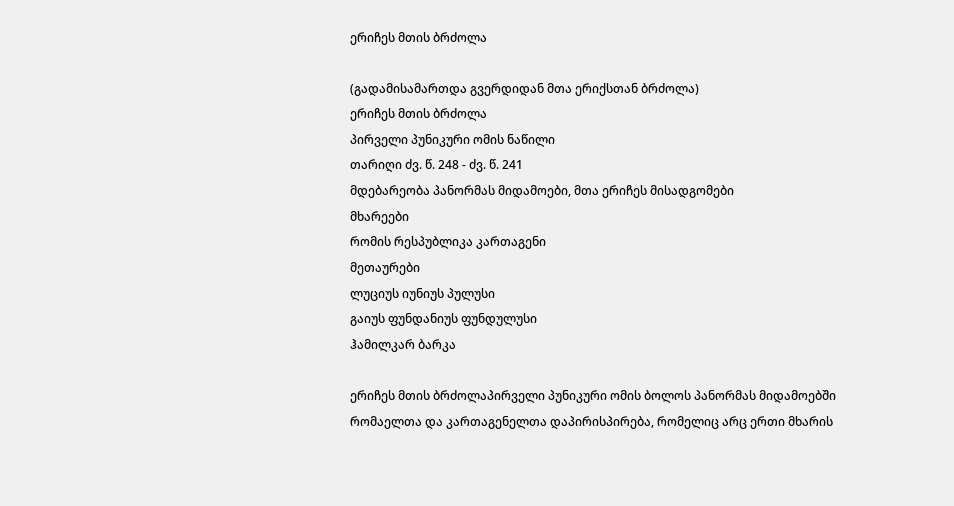ერიჩეს მთის ბრძოლა

(გადამისამართდა გვერდიდან მთა ერიქსთან ბრძოლა)
ერიჩეს მთის ბრძოლა
პირველი პუნიკური ომის ნაწილი
თარიღი ძვ. წ. 248 - ძვ. წ. 241
მდებარეობა პანორმას მიდამოები, მთა ერიჩეს მისადგომები
მხარეები
რომის რესპუბლიკა კართაგენი
მეთაურები
ლუციუს იუნიუს პულუსი
გაიუს ფუნდანიუს ფუნდულუსი
ჰამილკარ ბარკა

ერიჩეს მთის ბრძოლაპირველი პუნიკური ომის ბოლოს პანორმას მიდამოებში რომაელთა და კართაგენელთა დაპირისპირება, რომელიც არც ერთი მხარის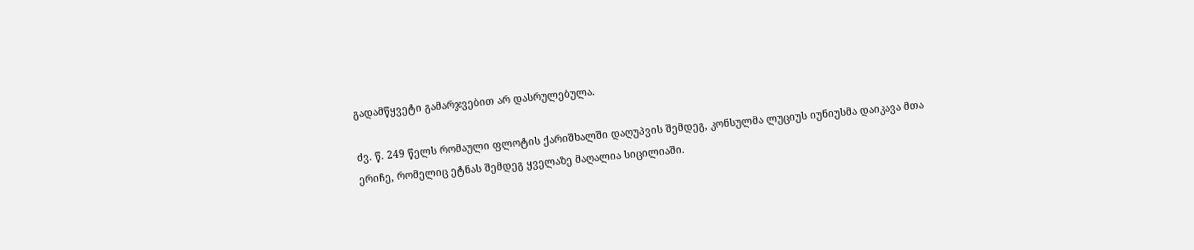გადამწყვეტი გამარჯვებით არ დასრულებულა.

ძვ. წ. 249 წელს რომაული ფლოტის ქარიშხალში დაღუპვის შემდეგ, კონსულმა ლუციუს იუნიუსმა დაიკავა მთა ერიჩე, რომელიც ეტნას შემდეგ ყველაზე მაღალია სიცილიაში.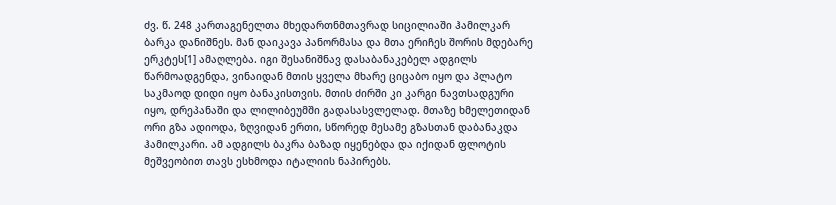ძვ. წ. 248 კართაგენელთა მხედართნმთავრად სიცილიაში ჰამილკარ ბარკა დანიშნეს. მან დაიკავა პანორმასა და მთა ერიჩეს შორის მდებარე ერკტეს[1] ამაღლება. იგი შესანიშნავ დასაბანაკებელ ადგილს წარმოადგენდა, ვინაიდან მთის ყველა მხარე ციცაბო იყო და პლატო საკმაოდ დიდი იყო ბანაკისთვის. მთის ძირში კი კარგი ნავთსადგური იყო, დრეპანაში და ლილიბეუმში გადასასვლელად. მთაზე ხმელეთიდან ორი გზა ადიოდა, ზღვიდან ერთი, სწორედ მესამე გზასთან დაბანაკდა ჰამილკარი. ამ ადგილს ბაკრა ბაზად იყენებდა და იქიდან ფლოტის მეშვეობით თავს ესხმოდა იტალიის ნაპირებს.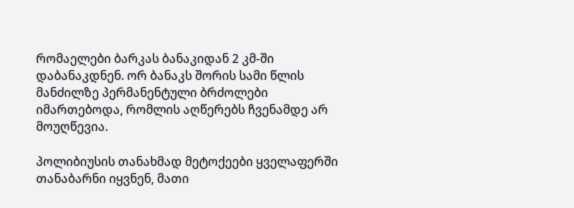რომაელები ბარკას ბანაკიდან 2 კმ-ში დაბანაკდნენ. ორ ბანაკს შორის სამი წლის მანძილზე პერმანენტული ბრძოლები იმართებოდა, რომლის აღწერებს ჩვენამდე არ მოუღწევია.

პოლიბიუსის თანახმად მეტოქეები ყველაფერში თანაბარნი იყვნენ, მათი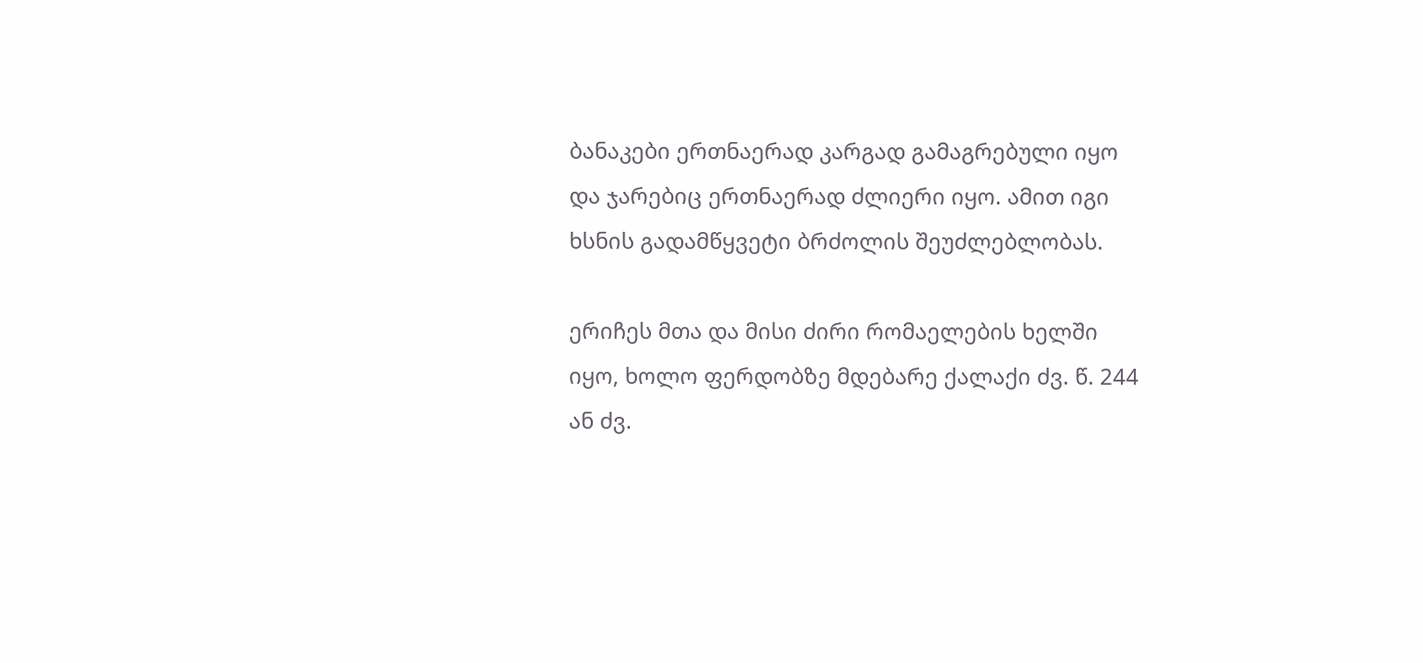ბანაკები ერთნაერად კარგად გამაგრებული იყო და ჯარებიც ერთნაერად ძლიერი იყო. ამით იგი ხსნის გადამწყვეტი ბრძოლის შეუძლებლობას.

ერიჩეს მთა და მისი ძირი რომაელების ხელში იყო, ხოლო ფერდობზე მდებარე ქალაქი ძვ. წ. 244 ან ძვ.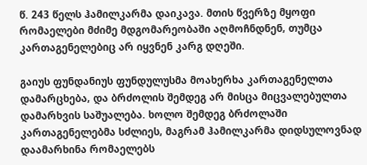წ. 243 წელს ჰამილკარმა დაიკავა. მთის წვერზე მყოფი რომაელები მძიმე მდგომარეობაში აღმოჩნდნენ, თუმცა კართაგენელებიც არ იყვნენ კარგ დღეში.

გაიუს ფუნდანიუს ფუნდულუსმა მოახერხა კართაგენელთა დამარცხება, და ბრძოლის შემდეგ არ მისცა მიცვალებულთა დამარხვის საშუალება. ხოლო შემდეგ ბრძოლაში კართაგენელებმა სძლიეს, მაგრამ ჰამილკარმა დიდსულოვნად დაამარხინა რომაელებს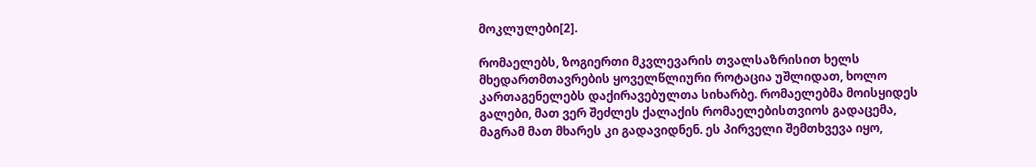მოკლულები[2].

რომაელებს, ზოგიერთი მკვლევარის თვალსაზრისით ხელს მხედართმთავრების ყოველწლიური როტაცია უშლიდათ, ხოლო კართაგენელებს დაქირავებულთა სიხარბე. რომაელებმა მოისყიდეს გალები, მათ ვერ შეძლეს ქალაქის რომაელებისთვიოს გადაცემა, მაგრამ მათ მხარეს კი გადავიდნენ. ეს პირველი შემთხვევა იყო,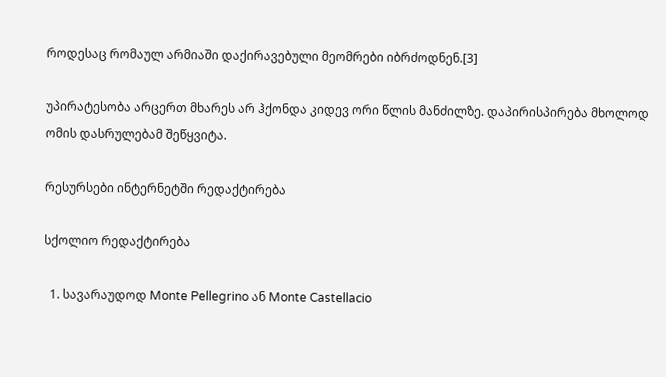როდესაც რომაულ არმიაში დაქირავებული მეომრები იბრძოდნენ.[3]

უპირატესობა არცერთ მხარეს არ ჰქონდა კიდევ ორი წლის მანძილზე. დაპირისპირება მხოლოდ ომის დასრულებამ შეწყვიტა.

რესურსები ინტერნეტში რედაქტირება

სქოლიო რედაქტირება

  1. სავარაუდოდ Monte Pellegrino ან Monte Castellacio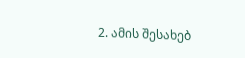2. ამის შესახებ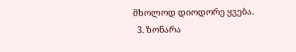მხოლოდ დიოდორე ყვება.
  3. ზონარა